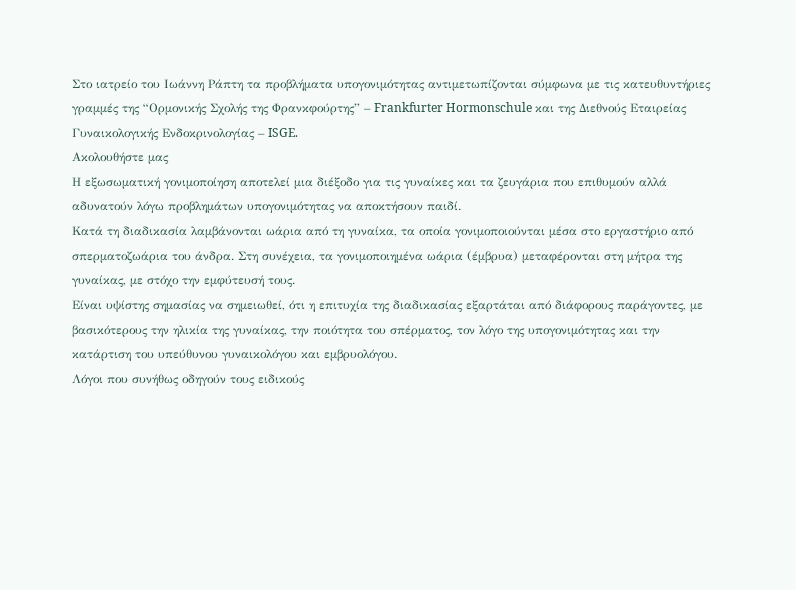Στο ιατρείο του Ιωάννη Ράπτη τα προβλήματα υπογονιμότητας αντιμετωπίζονται σύμφωνα με τις κατευθυντήριες γραμμές της “Ορμονικής Σχολής της Φρανκφούρτης” – Frankfurter Hormonschule και της Διεθνούς Εταιρείας Γυναικολογικής Ενδοκρινολογίας – ISGE.
Ακολουθήστε μας
Η εξωσωματική γονιμοποίηση αποτελεί μια διέξοδο για τις γυναίκες και τα ζευγάρια που επιθυμούν αλλά αδυνατούν λόγω προβλημάτων υπογονιμότητας να αποκτήσουν παιδί.
Κατά τη διαδικασία λαμβάνονται ωάρια από τη γυναίκα, τα οποία γονιμοποιούνται μέσα στο εργαστήριο από σπερματοζωάρια του άνδρα. Στη συνέχεια, τα γονιμοποιημένα ωάρια (έμβρυα) μεταφέρονται στη μήτρα της γυναίκας, με στόχο την εμφύτευσή τους.
Είναι υψίστης σημασίας να σημειωθεί, ότι η επιτυχία της διαδικασίας εξαρτάται από διάφορους παράγοντες, με βασικότερους την ηλικία της γυναίκας, την ποιότητα του σπέρματος, τον λόγο της υπογονιμότητας και την κατάρτιση του υπεύθυνου γυναικολόγου και εμβρυολόγου.
Λόγοι που συνήθως οδηγούν τους ειδικούς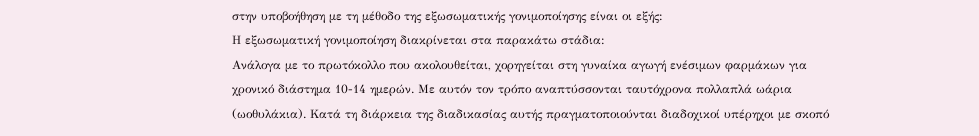στην υποβοήθηση με τη μέθοδο της εξωσωματικής γονιμοποίησης είναι οι εξής:
Η εξωσωματική γονιμοποίηση διακρίνεται στα παρακάτω στάδια:
Ανάλογα με το πρωτόκολλο που ακολουθείται, χορηγείται στη γυναίκα αγωγή ενέσιμων φαρμάκων για χρονικό διάστημα 10-14 ημερών. Με αυτόν τον τρόπο αναπτύσσονται ταυτόχρονα πολλαπλά ωάρια (ωοθυλάκια). Κατά τη διάρκεια της διαδικασίας αυτής πραγματοποιούνται διαδοχικοί υπέρηχοι με σκοπό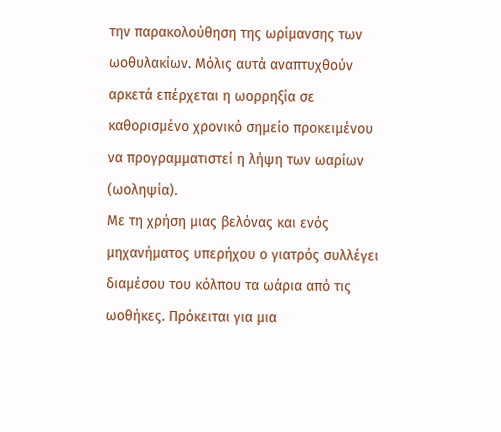την παρακολούθηση της ωρίμανσης των ωοθυλακίων. Μόλις αυτά αναπτυχθούν αρκετά επέρχεται η ωορρηξία σε καθορισμένο χρονικό σημείο προκειμένου να προγραμματιστεί η λήψη των ωαρίων (ωοληψία).
Με τη χρήση μιας βελόνας και ενός μηχανήματος υπερήχου ο γιατρός συλλέγει διαμέσου του κόλπου τα ωάρια από τις ωοθήκες. Πρόκειται για μια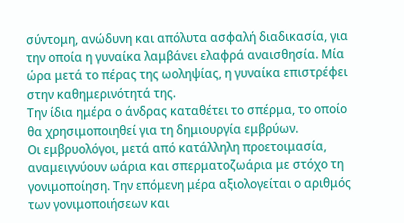σύντομη, ανώδυνη και απόλυτα ασφαλή διαδικασία, για την οποία η γυναίκα λαμβάνει ελαφρά αναισθησία. Μία ώρα μετά το πέρας της ωοληψίας, η γυναίκα επιστρέφει στην καθημερινότητά της.
Την ίδια ημέρα ο άνδρας καταθέτει το σπέρμα, το οποίο θα χρησιμοποιηθεί για τη δημιουργία εμβρύων.
Οι εμβρυολόγοι, μετά από κατάλληλη προετοιμασία, αναμειγνύουν ωάρια και σπερματοζωάρια με στόχο τη γονιμοποίηση. Την επόμενη μέρα αξιολογείται ο αριθμός των γονιμοποιήσεων και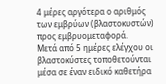4 μέρες αργότερα ο αριθμός των εμβρύων (βλαστοκυστών) προς εμβρυομεταφορά.
Μετά από 5 ημέρες ελέγχου οι βλαστοκύστες τοποθετούνται μέσα σε έναν ειδικό καθετήρα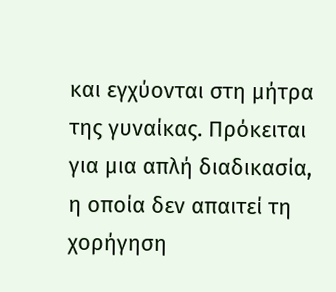και εγχύονται στη μήτρα της γυναίκας. Πρόκειται για μια απλή διαδικασία, η οποία δεν απαιτεί τη χορήγηση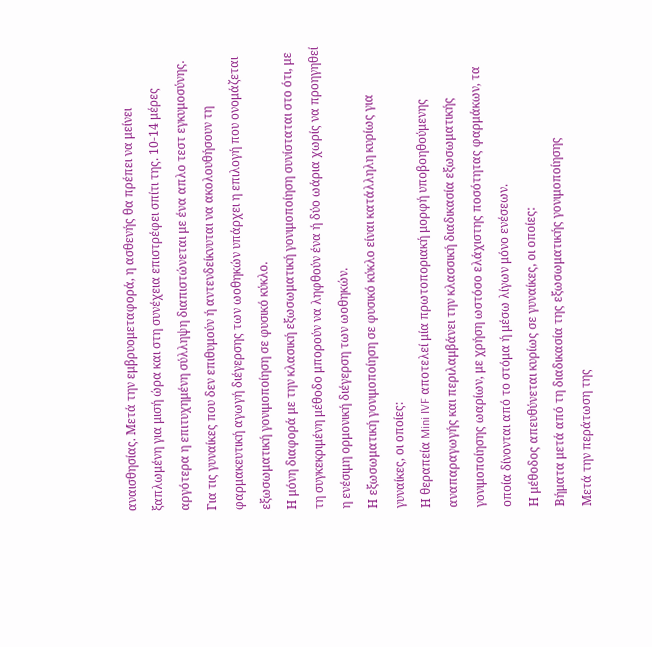αναισθησίας. Μετά την εμβρυομεταφορά, η ασθενής θα πρέπει να μείνει ξαπλωμένη για μισή ώρα και στη συνέχεια επιστρέφει σπίτι της. 10-14 μέρες αργότερα η επιτυχημένη σύλληψη διαπιστώνεται με ένα απλο τεστ εγκυμοσύνης.
Για τις γυναίκες που δεν επιθυμούν ή αντενδείκνυται να ακολουθήσουν τη φαρμακευτική αγωγή διέγερσης των ωοθηκών υπάρχει η επιλογή που ονομάζεται εξωσωματική γονιμοποίηση σε φυσικό κύκλο.
Η μόνη διαφορά με την κλασική εξωσωματική γονιμοποίηση συνίσταται στο ότι, με τη συγκεκριμένη μέθοδο μπορούν να ληφθούν ένα ή δύο ωάρια χωρίς να προηγηθεί η ενέσιμη ορμονική διέγερση των ωοθηκών.
Η εξωσωματική γονιμοποίηση σε φυσικό κύκλο είναι κατάλληλη κυρίως για γυναίκες, οι οποίες:
Η θεραπεία Mini IVF αποτελεί μία πρωτοποριακή μορφή υποβοηθούμενης αναπαραγωγής και περιλαμβάνει την κλασσική διαδικασία εξωσωματικής γονιμοποίησης ωαρίων, με χρήση ωστόσο ελάχιστης ποσότητας φαρμάκων, τα οποία δίνονται από το στόμα ή μέσω λίγων μόνο ενέσεων.
Η μέθοδος απευθύνεται κυρίως σε γυναίκες, οι οποίες:
Βήματα μετά από τη διαδικασία της εξωσωματικής γονιμοποίησης
Μετά την περάτωση της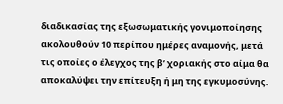διαδικασίας της εξωσωματικής γονιμοποίησης ακολουθούν 10 περίπου ημέρες αναμονής, μετά τις οποίες ο έλεγχος της β’ χοριακής στο αίμα θα αποκαλύψει την επίτευξη ή μη της εγκυμοσύνης.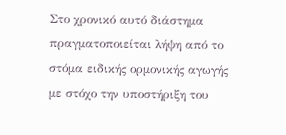Στο χρονικό αυτό διάστημα πραγματοποιείται λήψη από το στόμα ειδικής ορμονικής αγωγής με στόχο την υποστήριξη του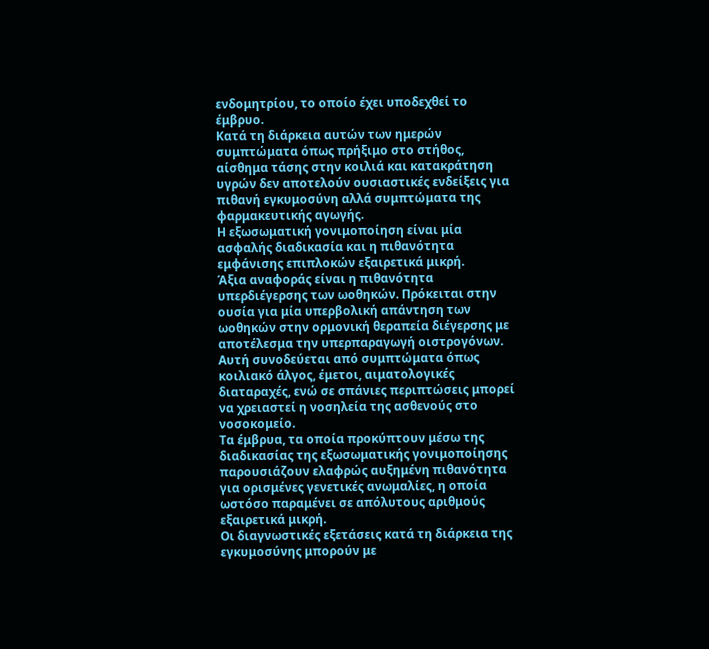ενδομητρίου, το οποίο έχει υποδεχθεί το έμβρυο.
Κατά τη διάρκεια αυτών των ημερών συμπτώματα όπως πρήξιμο στο στήθος, αίσθημα τάσης στην κοιλιά και κατακράτηση υγρών δεν αποτελούν ουσιαστικές ενδείξεις για πιθανή εγκυμοσύνη αλλά συμπτώματα της φαρμακευτικής αγωγής.
Η εξωσωματική γονιμοποίηση είναι μία ασφαλής διαδικασία και η πιθανότητα εμφάνισης επιπλοκών εξαιρετικά μικρή.
Άξια αναφοράς είναι η πιθανότητα υπερδιέγερσης των ωοθηκών. Πρόκειται στην ουσία για μία υπερβολική απάντηση των ωοθηκών στην ορμονική θεραπεία διέγερσης με αποτέλεσμα την υπερπαραγωγή οιστρογόνων.
Αυτή συνοδεύεται από συμπτώματα όπως κοιλιακό άλγος, έμετοι, αιματολογικές διαταραχές, ενώ σε σπάνιες περιπτώσεις μπορεί να χρειαστεί η νοσηλεία της ασθενούς στο νοσοκομείο.
Τα έμβρυα, τα οποία προκύπτουν μέσω της διαδικασίας της εξωσωματικής γονιμοποίησης παρουσιάζουν ελαφρώς αυξημένη πιθανότητα για ορισμένες γενετικές ανωμαλίες, η οποία ωστόσο παραμένει σε απόλυτους αριθμούς εξαιρετικά μικρή.
Οι διαγνωστικές εξετάσεις κατά τη διάρκεια της εγκυμοσύνης μπορούν με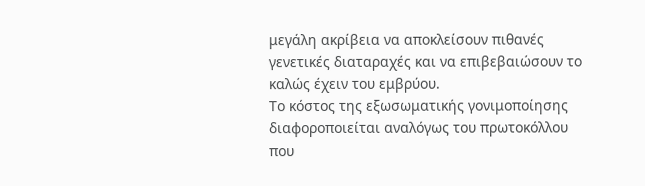μεγάλη ακρίβεια να αποκλείσουν πιθανές γενετικές διαταραχές και να επιβεβαιώσουν το καλώς έχειν του εμβρύου.
Το κόστος της εξωσωματικής γονιμοποίησης διαφοροποιείται αναλόγως του πρωτοκόλλου που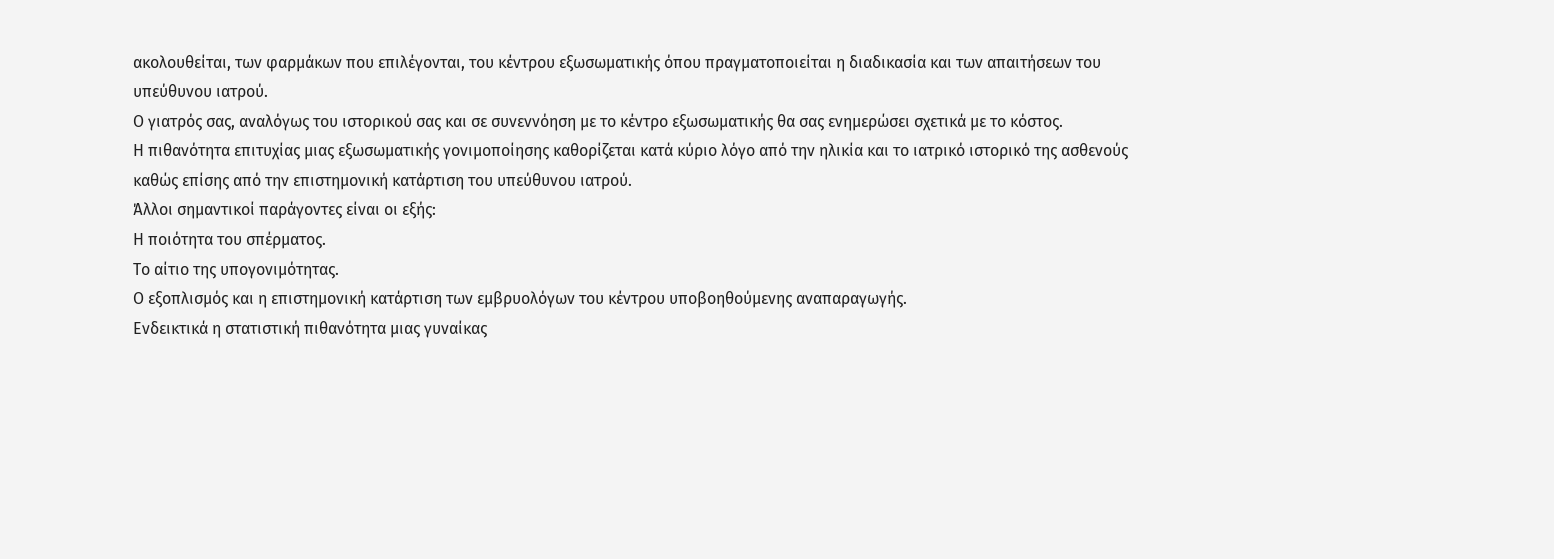ακολουθείται, των φαρμάκων που επιλέγονται, του κέντρου εξωσωματικής όπου πραγματοποιείται η διαδικασία και των απαιτήσεων του υπεύθυνου ιατρού.
Ο γιατρός σας, αναλόγως του ιστορικού σας και σε συνεννόηση με το κέντρο εξωσωματικής θα σας ενημερώσει σχετικά με το κόστος.
Η πιθανότητα επιτυχίας μιας εξωσωματικής γονιμοποίησης καθορίζεται κατά κύριο λόγο από την ηλικία και το ιατρικό ιστορικό της ασθενούς καθώς επίσης από την επιστημονική κατάρτιση του υπεύθυνου ιατρού.
Άλλοι σημαντικοί παράγοντες είναι οι εξής:
Η ποιότητα του σπέρματος.
Το αίτιο της υπογονιμότητας.
Ο εξοπλισμός και η επιστημονική κατάρτιση των εμβρυολόγων του κέντρου υποβοηθούμενης αναπαραγωγής.
Ενδεικτικά η στατιστική πιθανότητα μιας γυναίκας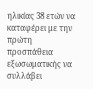ηλικίας 38 ετών να καταφέρει με την πρώτη προσπάθεια εξωσωματικής να συλλάβει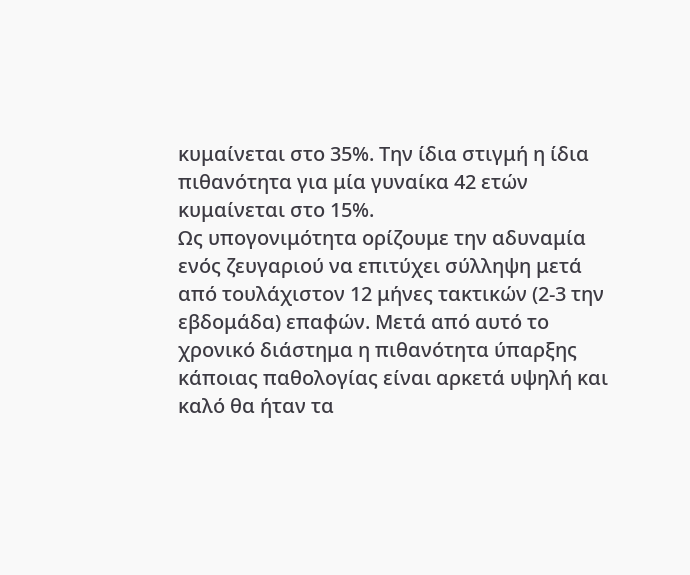κυμαίνεται στο 35%. Την ίδια στιγμή η ίδια πιθανότητα για μία γυναίκα 42 ετών κυμαίνεται στο 15%.
Ως υπογονιμότητα ορίζουμε την αδυναμία ενός ζευγαριού να επιτύχει σύλληψη μετά από τουλάχιστον 12 μήνες τακτικών (2-3 την εβδομάδα) επαφών. Μετά από αυτό το χρονικό διάστημα η πιθανότητα ύπαρξης κάποιας παθολογίας είναι αρκετά υψηλή και καλό θα ήταν τα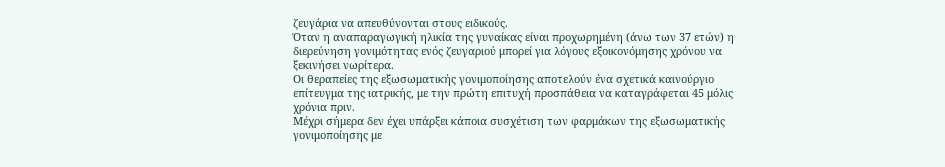ζευγάρια να απευθύνονται στους ειδικούς.
Όταν η αναπαραγωγική ηλικία της γυναίκας είναι προχωρημένη (άνω των 37 ετών) η διερεύνηση γονιμότητας ενός ζευγαριού μπορεί για λόγους εξοικονόμησης χρόνου να ξεκινήσει νωρίτερα.
Οι θεραπείες της εξωσωματικής γονιμοποίησης αποτελούν ένα σχετικά καινούργιο επίτευγμα της ιατρικής, με την πρώτη επιτυχή προσπάθεια να καταγράφεται 45 μόλις χρόνια πριν.
Μέχρι σήμερα δεν έχει υπάρξει κάποια συσχέτιση των φαρμάκων της εξωσωματικής γονιμοποίησης με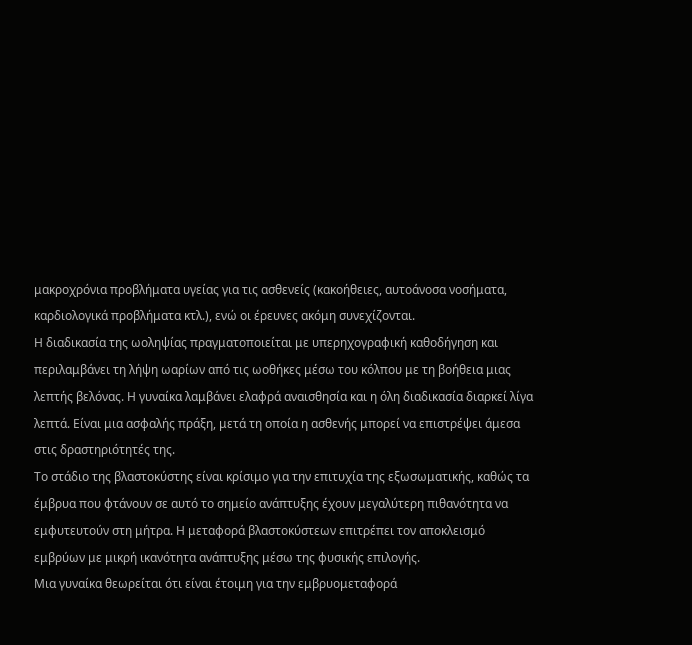μακροχρόνια προβλήματα υγείας για τις ασθενείς (κακοήθειες, αυτοάνοσα νοσήματα, καρδιολογικά προβλήματα κτλ.), ενώ οι έρευνες ακόμη συνεχίζονται.
Η διαδικασία της ωοληψίας πραγματοποιείται με υπερηχογραφική καθοδήγηση και περιλαμβάνει τη λήψη ωαρίων από τις ωοθήκες μέσω του κόλπου με τη βοήθεια μιας λεπτής βελόνας. Η γυναίκα λαμβάνει ελαφρά αναισθησία και η όλη διαδικασία διαρκεί λίγα λεπτά. Είναι μια ασφαλής πράξη, μετά τη οποία η ασθενής μπορεί να επιστρέψει άμεσα στις δραστηριότητές της.
Το στάδιο της βλαστοκύστης είναι κρίσιμο για την επιτυχία της εξωσωματικής, καθώς τα έμβρυα που φτάνουν σε αυτό το σημείο ανάπτυξης έχουν μεγαλύτερη πιθανότητα να εμφυτευτούν στη μήτρα. Η μεταφορά βλαστοκύστεων επιτρέπει τον αποκλεισμό εμβρύων με μικρή ικανότητα ανάπτυξης μέσω της φυσικής επιλογής.
Μια γυναίκα θεωρείται ότι είναι έτοιμη για την εμβρυομεταφορά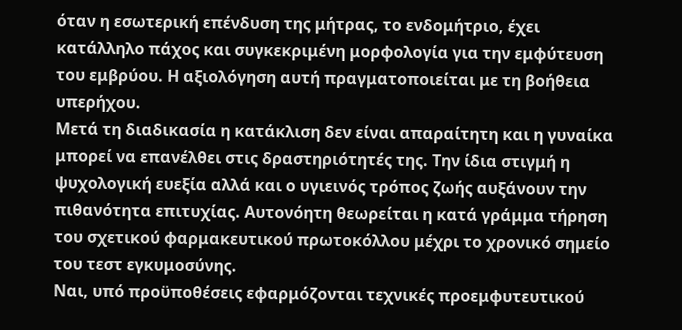όταν η εσωτερική επένδυση της μήτρας, το ενδομήτριο, έχει κατάλληλο πάχος και συγκεκριμένη μορφολογία για την εμφύτευση του εμβρύου. Η αξιολόγηση αυτή πραγματοποιείται με τη βοήθεια υπερήχου.
Μετά τη διαδικασία η κατάκλιση δεν είναι απαραίτητη και η γυναίκα μπορεί να επανέλθει στις δραστηριότητές της. Την ίδια στιγμή η ψυχολογική ευεξία αλλά και ο υγιεινός τρόπος ζωής αυξάνουν την πιθανότητα επιτυχίας. Αυτονόητη θεωρείται η κατά γράμμα τήρηση του σχετικού φαρμακευτικού πρωτοκόλλου μέχρι το χρονικό σημείο του τεστ εγκυμοσύνης.
Ναι, υπό προϋποθέσεις εφαρμόζονται τεχνικές προεμφυτευτικού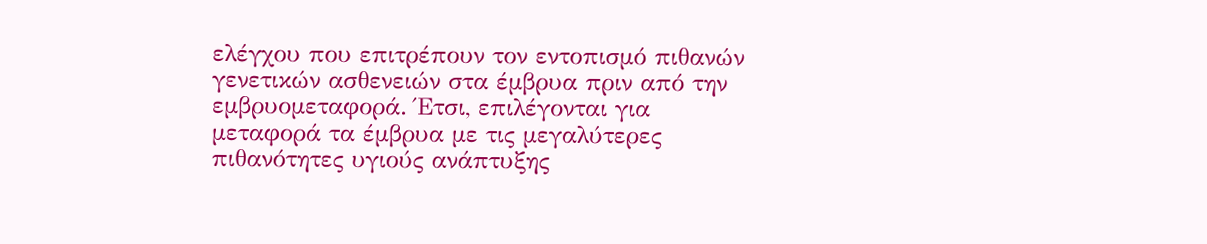ελέγχου που επιτρέπουν τον εντοπισμό πιθανών γενετικών ασθενειών στα έμβρυα πριν από την εμβρυομεταφορά. Έτσι, επιλέγονται για μεταφορά τα έμβρυα με τις μεγαλύτερες πιθανότητες υγιούς ανάπτυξης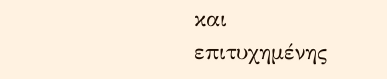και επιτυχημένης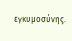εγκυμοσύνης.